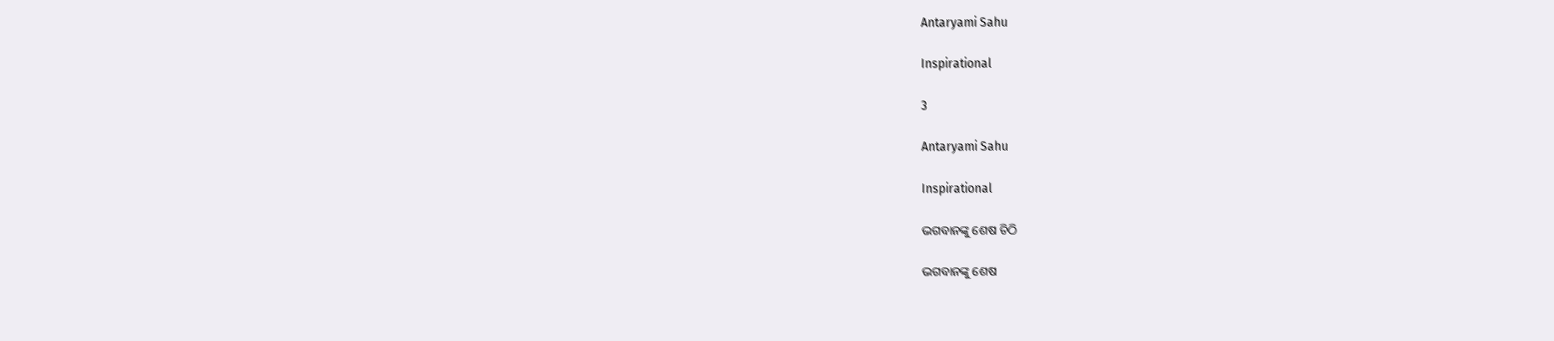Antaryami Sahu

Inspirational

3

Antaryami Sahu

Inspirational

ଭଗବାନଙ୍କୁ ଶେଷ ଚିଠି

ଭଗବାନଙ୍କୁ ଶେଷ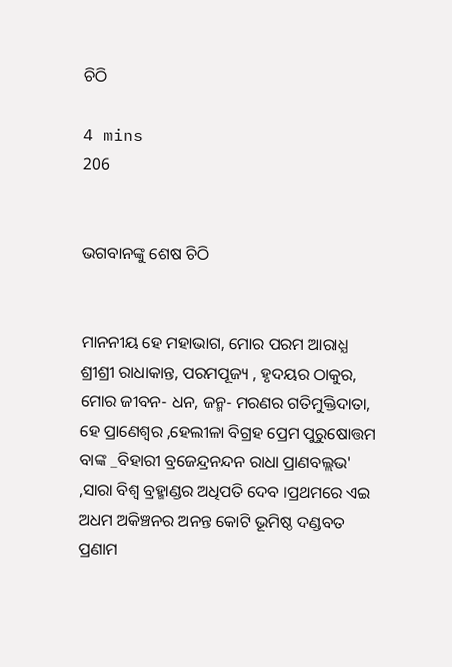ଚିଠି

4 mins
206


ଭଗବାନଙ୍କୁ ଶେଷ ଚିଠି


ମାନନୀୟ ହେ ମହାଭାଗ, ମୋର ପରମ ଆରାଧ୍ଯ ଶ୍ରୀଶ୍ରୀ ରାଧାକାନ୍ତ, ପରମପୂଜ୍ୟ , ହୃଦୟର ଠାକୁର, ମୋର ଜୀବନ- ଧନ, ଜନ୍ମ- ମରଣର ଗତିମୁକ୍ତିଦାତା, ହେ ପ୍ରାଣେଶ୍ଵର ,ହେଲୀଳା ବିଗ୍ରହ ପ୍ରେମ ପୁରୁଷୋତ୍ତମ ବାଙ୍କ _ବିହାରୀ ବ୍ରଜେନ୍ଦ୍ରନନ୍ଦନ ରାଧା ପ୍ରାଣବଲ୍ଲଭ' ,ସାରା ବିଶ୍ଵ ବ୍ରହ୍ମାଣ୍ଡର ଅଧିପତି ଦେବ ।ପ୍ରଥମରେ ଏଇ ଅଧମ ଅକିଞ୍ଚନର ଅନନ୍ତ କୋଟି ଭୂମିଷ୍ଠ ଦଣ୍ଡବତ ପ୍ରଣାମ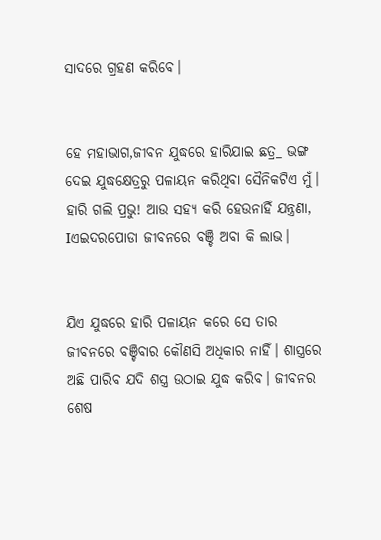ସାଦରେ ଗ୍ରହଣ କରିବେ।


ହେ ମହାଭାଗ,ଜୀବନ ଯୁଦ୍ଧରେ ହାରିଯାଇ ଛତ୍ର_ ଭଙ୍ଗ  ଦେଇ ଯୁଦ୍ଧକ୍ଷେତ୍ରରୁ ପଳାୟନ କରିଥିବା ସୈନିକଟିଏ ମୁଁ। ହାରି ଗଲି ପ୍ରଭୁ! ଆଉ ସହ୍ୟ କରି ହେଉନାହିଁ ଯନ୍ତ୍ରଣା, Iଏଇଦରପୋଡା ଜୀବନରେ ବଞ୍ଚି ଅବା କି ଲାଭ।


ଯିଏ ଯୁଦ୍ଧରେ ହାରି ପଳାୟନ କରେ ସେ ତାର ଜୀବନରେ ବଞ୍ଚିବାର କୌଣସି ଅଧିକାର ନାହିଁ। ଶାସ୍ତ୍ରରେ ଅଛି ପାରିବ ଯଦି ଶସ୍ତ୍ର ଉଠାଇ ଯୁଦ୍ଧ କରିବ। ଜୀବନର ଶେଷ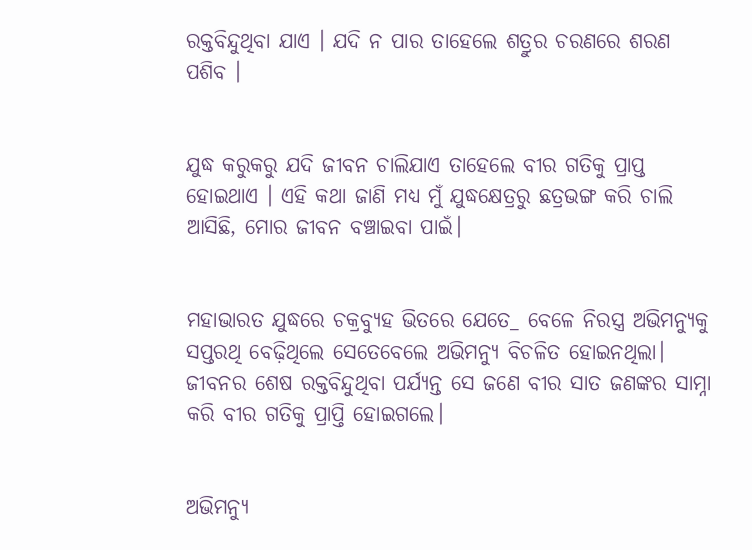ରକ୍ତବିନ୍ଦୁଥିବା ଯାଏ । ଯଦି ନ ପାର ତାହେଲେ ଶତ୍ରୁର ଚରଣରେ ଶରଣ ପଶିବ ।


ଯୁଦ୍ଧ କରୁକରୁ ଯଦି ଜୀବନ ଚାଲିଯାଏ ତାହେଲେ ବୀର ଗତିକୁ ପ୍ରାପ୍ତ ହୋଇଥାଏ । ଏହି କଥା ଜାଣି ମଧ୍ୟ ମୁଁ ଯୁଦ୍ଧକ୍ଷେତ୍ରରୁ ଛତ୍ରଭଙ୍ଗ କରି ଚାଲି ଆସିଛି, ମୋର ଜୀବନ ବଞ୍ଚାଇବା ପାଇଁ।


ମହାଭାରତ ଯୁଦ୍ଧରେ ଚକ୍ରବ୍ୟୁହ ଭିତରେ ଯେତେ_ ବେଳେ ନିରସ୍ତ୍ର ଅଭିମନ୍ୟୁକୁ ସପ୍ତରଥି ବେଢ଼ିଥିଲେ ସେତେବେଲେ ଅଭିମନ୍ୟୁ ବିଚଳିତ ହୋଇନଥିଲା। ଜୀବନର ଶେଷ ରକ୍ତବିନ୍ଦୁଥିବା ପର୍ଯ୍ୟନ୍ତ ସେ ଜଣେ ବୀର ସାତ ଜଣଙ୍କର ସାମ୍ନା କରି ବୀର ଗତିକୁ ପ୍ରାପ୍ତି ହୋଇଗଲେ।


ଅଭିମନ୍ୟୁ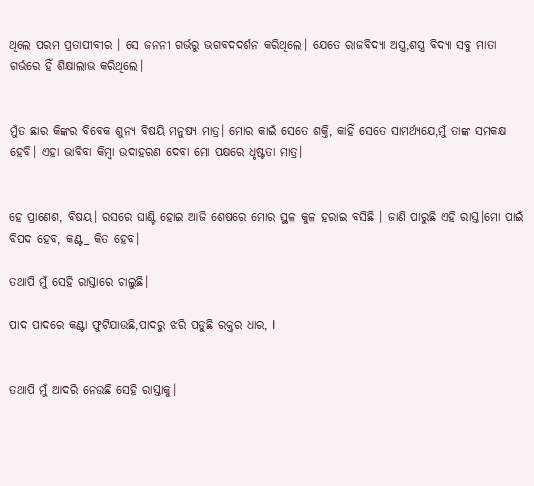ଥିଲେ ପରମ ପ୍ରତାପୀବୀର । ସେ ଜନନୀ ଗର୍ଭରୁ ଭଗବଦଦର୍ଶନ କରିଥିଲେ। ଯେତେ ରାଜବିଦ୍ୟା ଅସ୍ତ୍ର,ଶସ୍ତ୍ର ବିଦ୍ୟା ସବୁ ମାତା ଗର୍ଭରେ ହିଁ ଶିକ୍ଷାଲାଭ କରିଥିଲେ।


ମୁଁତ ଛାର କିଙ୍କର ବିବେକ ଶୁନ୍ୟ ବିଷୟି ମନୁଷ୍ୟ ମାତ୍ର। ମୋର କାଇଁ ସେତେ ଶକ୍ତି, କାହିଁ ସେତେ ସାମର୍ଥ୍ୟଯେ,ମୁଁ ତାଙ୍କ ସମକକ୍ଷ ହେବି। ଏହା ଭାବିବା କିମ୍ବା ଉଦାହରଣ ଦେବା ମୋ ପକ୍ଷରେ ଧୃଷ୍ଟତା ମାତ୍ର।


ହେ ପ୍ରାଣେଶ, ବିଷୟ। ରସରେ ଘାଣ୍ଟି ହୋଇ ଆଜି ଶେଷରେ ମୋର ସ୍ଥଳ କୁଳ ହରାଇ ବସିଛି । ଜାଣି ପାରୁଛି ଏହି ରାସ୍ତ।ମୋ ପାଇଁ ବିପଦ ହେବ, କଣ୍ଟ_ କିତ ହେବ।

ତଥାପି ମୁଁ ସେହି ରାସ୍ତାରେ ଚାଲୁଛି।

ପାଦ ପାଦରେ କଣ୍ଟା ଫୁଟିଯାଉଛି,ପାଦରୁ ଝରି ପଡୁଛି ରକ୍ତର ଧାର, I


ତଥାପି ମୁଁ ଆଦରି ନେଉଛି ସେହି ରାସ୍ତାକୁ।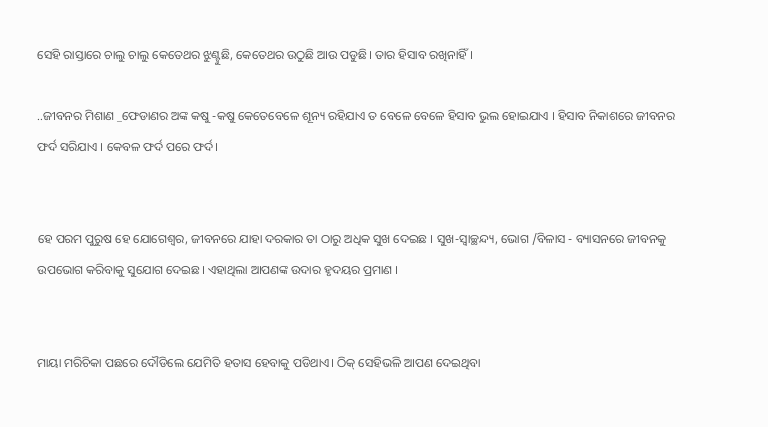ସେହି ରାସ୍ତାରେ ଚାଲୁ ଚାଲୁ କେତେଥର ଝୁଣ୍ଟୁଛି, କେତେଥର ଉଠୁଛି ଆଉ ପଡୁଛି। ତାର ହିସାବ ରଖିନାହିଁ।

..ଜୀବନର ମିଶାଣ _ଫେଡାଣର ଅଙ୍କ କଷୁ -କଷୁ କେତେବେଳେ ଶୂନ୍ୟ ରହିଯାଏ ତ ବେଳେ ବେଳେ ହିସାବ ଭୁଲ ହୋଇଯାଏ । ହିସାବ ନିକାଶରେ ଜୀବନର ଫର୍ଦ ସରିଯାଏ । କେବଳ ଫର୍ଦ ପରେ ଫର୍ଦ।


ହେ ପରମ ପୁରୁଷ ହେ ଯୋଗେଶ୍ଵର, ଜୀବନରେ ଯାହା ଦରକାର ତା ଠାରୁ ଅଧିକ ସୁଖ ଦେଇଛ । ସୁଖ-ସ୍ଵାଚ୍ଛନ୍ଦ୍ୟ, ଭୋଗ /ବିଳାସ - ବ୍ୟାସନରେ ଜୀବନକୁ ଉପଭୋଗ କରିବାକୁ ସୁଯୋଗ ଦେଇଛ। ଏହାଥିଲା ଆପଣଙ୍କ ଉଦାର ହୃଦୟର ପ୍ରମାଣ ।


ମାୟା ମରିଚିକା ପଛରେ ଦୌଡିଲେ ଯେମିତି ହତାସ ହେବାକୁ ପଡିଥାଏ। ଠିକ୍ ସେହିଭଳି ଆପଣ ଦେଇଥିବା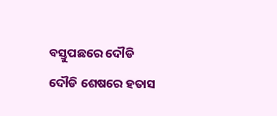ବସ୍ତୁପଛରେ ଦୌଡି ଦୌଡି ଶେଷରେ ହତାସ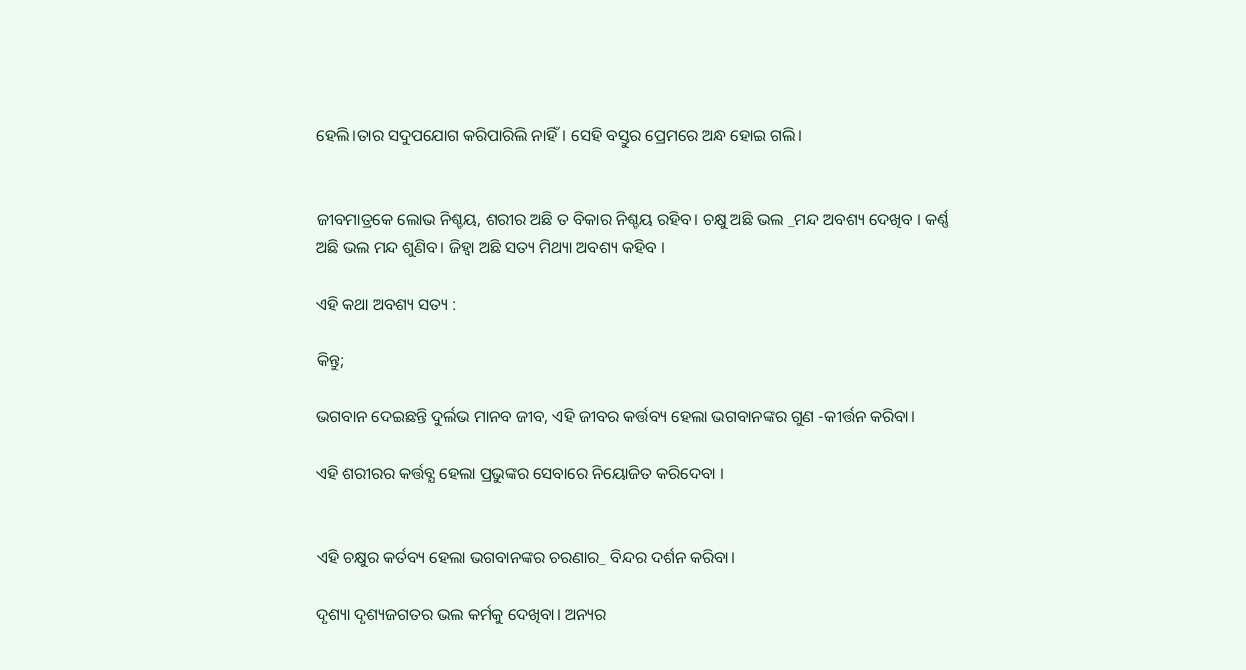ହେଲି।ତାର ସଦୁପଯୋଗ କରିପାରିଲି ନାହିଁ। ସେହି ବସ୍ତୁର ପ୍ରେମରେ ଅନ୍ଧ ହୋଇ ଗଲି।


ଜୀବମାତ୍ରକେ ଲୋଭ ନିଶ୍ଚୟ, ଶରୀର ଅଛି ତ ବିକାର ନିଶ୍ଚୟ ରହିବ। ଚକ୍ଷୁ ଅଛି ଭଲ _ମନ୍ଦ ଅବଶ୍ୟ ଦେଖିବ । କର୍ଣ୍ଣ ଅଛି ଭଲ ମନ୍ଦ ଶୁଣିବ। ଜିହ୍ଵା ଅଛି ସତ୍ୟ ମିଥ୍ୟା ଅବଶ୍ୟ କହିବ ।

ଏହି କଥା ଅବଶ୍ୟ ସତ୍ୟ :

କିନ୍ତୁ;

ଭଗବାନ ଦେଇଛନ୍ତି ଦୁର୍ଲଭ ମାନବ ଜୀବ, ଏହି ଜୀବର କର୍ତ୍ତବ୍ୟ ହେଲା ଭଗବାନଙ୍କର ଗୁଣ -କୀର୍ତ୍ତନ କରିବା।

ଏହି ଶରୀରର କର୍ତ୍ତବ୍ଯ ହେଲା ପ୍ରଭୁଙ୍କର ସେବାରେ ନିୟୋଜିତ କରିଦେବା ।


ଏହି ଚକ୍ଷୁର କର୍ତବ୍ୟ ହେଲା ଭଗବାନଙ୍କର ଚରଣାର_ ବିନ୍ଦର ଦର୍ଶନ କରିବା।

ଦୃଶ୍ୟା ଦୃଶ୍ୟଜଗତର ଭଲ କର୍ମକୁ ଦେଖିବା। ଅନ୍ୟର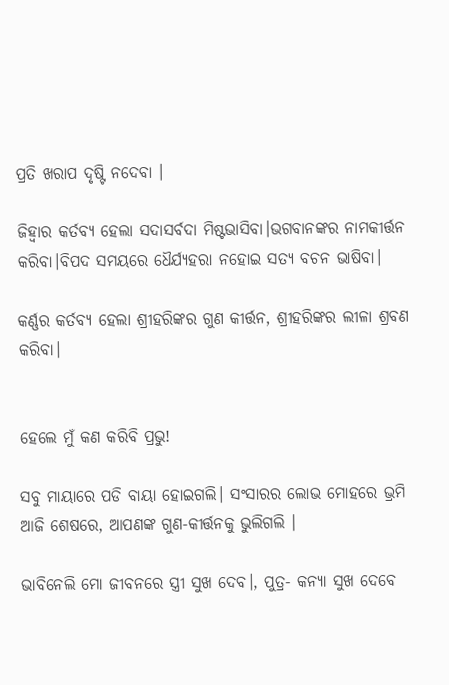ପ୍ରତି ଖରାପ ଦୃଷ୍ଟି ନଦେବା ।

ଜିହ୍ୱାର କର୍ତବ୍ୟ ହେଲା ସଦାସର୍ବଦା ମିଷ୍ଟଭାସିବା।ଭଗବାନଙ୍କର ନାମକୀର୍ତ୍ତନ କରିବା।ବିପଦ ସମୟରେ ଧୈର୍ଯ୍ୟହରା ନହୋଇ ସତ୍ୟ ବଚନ ଭାଷିବା।

କର୍ଣ୍ଣର କର୍ତବ୍ୟ ହେଲା ଶ୍ରୀହରିଙ୍କର ଗୁଣ କୀର୍ତ୍ତନ, ଶ୍ରୀହରିଙ୍କର ଲୀଳା ଶ୍ରବଣ କରିବା।


ହେଲେ ମୁଁ କଣ କରିବି ପ୍ରଭୁ!

ସବୁ ମାୟାରେ ପଡି ବାୟା ହୋଇଗଲି। ସଂସାରର ଲୋଭ ମୋହରେ ଭ୍ରମି ଆଜି ଶେଷରେ, ଆପଣଙ୍କ ଗୁଣ-କୀର୍ତ୍ତନକୁ ଭୁଲିଗଲି ।

ଭାବିନେଲି ମୋ ଜୀବନରେ ସ୍ତ୍ରୀ ସୁଖ ଦେବ।, ପୁତ୍ର- କନ୍ୟା ସୁଖ ଦେବେ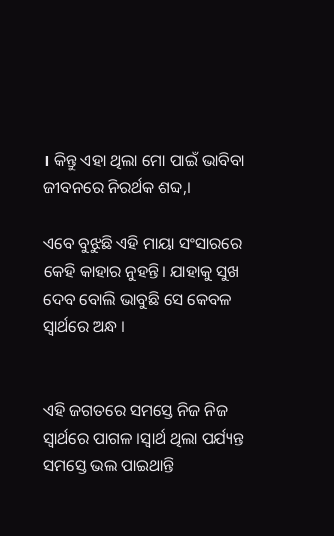। କିନ୍ତୁ ଏହା ଥିଲା ମୋ ପାଇଁ ଭାବିବା ଜୀବନରେ ନିରର୍ଥକ ଶବ୍ଦ,।

ଏବେ ବୁଝୁଛି ଏହି ମାୟା ସଂସାରରେ କେହି କାହାର ନୁହନ୍ତି। ଯାହାକୁ ସୁଖ ଦେବ ବୋଲି ଭାବୁଛି ସେ କେବଳ ସ୍ୱାର୍ଥରେ ଅନ୍ଧ ।


ଏହି ଜଗତରେ ସମସ୍ତେ ନିଜ ନିଜ ସ୍ୱାର୍ଥରେ ପାଗଳ ।ସ୍ଵାର୍ଥ ଥିଲା ପର୍ଯ୍ୟନ୍ତ ସମସ୍ତେ ଭଲ ପାଇଥାନ୍ତି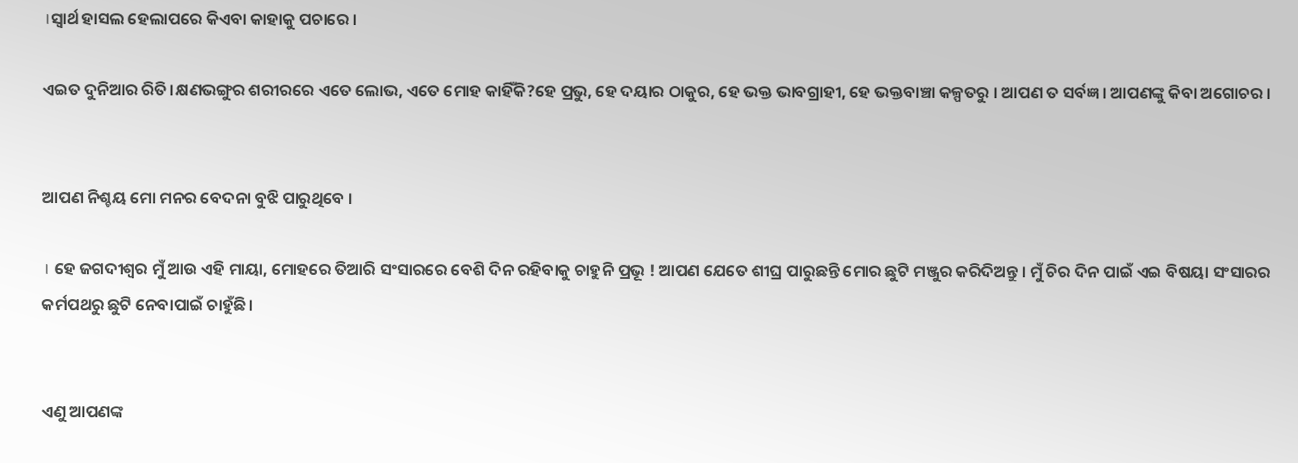।ସ୍ଵାର୍ଥ ହାସଲ ହେଲାପରେ କିଏବା କାହାକୁ ପଚାରେ ।

ଏଇତ ଦୁନିଆର ରିତି।କ୍ଷଣଭଙ୍ଗୁର ଶରୀରରେ ଏତେ ଲୋଭ, ଏତେ ମୋହ କାହିଁକି?ହେ ପ୍ରଭୁ, ହେ ଦୟାର ଠାକୁର, ହେ ଭକ୍ତ ଭାବଗ୍ରାହୀ, ହେ ଭକ୍ତବାଞ୍ଚା କଳ୍ପତରୁ । ଆପଣ ତ ସର୍ବଜ୍ଞ । ଆପଣଙ୍କୁ କିବା ଅଗୋଚର ।


ଆପଣ ନିଶ୍ଚୟ ମୋ ମନର ବେଦନା ବୁଝି ପାରୁଥିବେ ।

। ହେ ଜଗଦୀଶ୍ଵର ମୁଁ ଆଉ ଏହି ମାୟା, ମୋହରେ ତିଆରି ସଂସାରରେ ବେଶି ଦିନ ରହିବାକୁ ଚାହୁନି ପ୍ରଭୂ ! ଆପଣ ଯେତେ ଶୀଘ୍ର ପାରୁଛନ୍ତି ମୋର ଛୁଟି ମଞ୍ଜୁର କରିଦିଅନ୍ତୁ । ମୁଁ ଚିର ଦିନ ପାଇଁ ଏଇ ବିଷୟା ସଂସାରର କର୍ମପଥରୁ ଛୁଟି ନେବାପାଇଁ ଚାହୁଁଛି।


ଏଣୁ ଆପଣଙ୍କ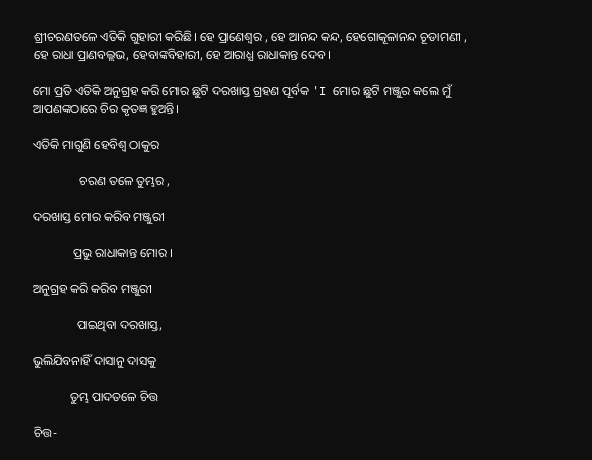ଶ୍ରୀଚରଣତଳେ ଏତିକି ଗୁହାରୀ କରିଛି। ହେ ପ୍ରାଣେଶ୍ଵର , ହେ ଆନନ୍ଦ କନ୍ଦ, ହେଗୋକୂଳାନନ୍ଦ ଚୂଡାମଣୀ , ହେ ରାଧା ପ୍ରାଣବଲ୍ଲଭ, ହେବାଙ୍କବିହାରୀ, ହେ ଆରାଧ୍ଯ ରାଧାକାନ୍ତ ଦେବ ।

ମୋ ପ୍ରତି ଏତିକି ଅନୁଗ୍ରହ କରି ମୋର ଛୁଟି ଦରଖାସ୍ତ ଗ୍ରହଣ ପୂର୍ବକ 'I ମୋର ଛୁଟି ମଞ୍ଜୁର କଲେ ମୁଁ ଆପଣଙ୍କଠାରେ ଚିର କୃତଜ୍ଞ ହୁଅନ୍ତି।

ଏତିକି ମାଗୁଣି ହେବିଶ୍ଵ ଠାକୁର

               ଚରଣ ତଳେ ତୁମ୍ଭର ,

ଦରଖାସ୍ତ ମୋର କରିବ ମଞ୍ଜୁରୀ

             ପ୍ରଭୁ ରାଧାକାନ୍ତ ମୋର ।

ଅନୁଗ୍ରହ କରି କରିବ ମଞ୍ଜୁରୀ

              ପାଇଥିବା ଦରଖାସ୍ତ,

ଭୁଲିଯିବନାହିଁ ଦାସାନୁ ଦାସକୁ

            ତୁମ୍ଭ ପାଦତଳେ ଚିତ୍ତ

ଚିତ୍ତ-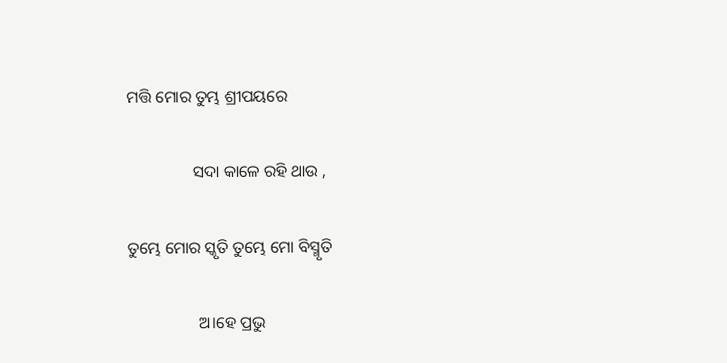ମତ୍ତି ମୋର ତୁମ୍ଭ ଶ୍ରୀପୟରେ

                ସଦା କାଳେ ରହି ଥାଉ ,

ତୁମ୍ଭେ ମୋର ସ୍କୃତି ତୁମ୍ଭେ ମୋ ବିସ୍ମୃତି

                 ଅ।ହେ ପ୍ରଭୁ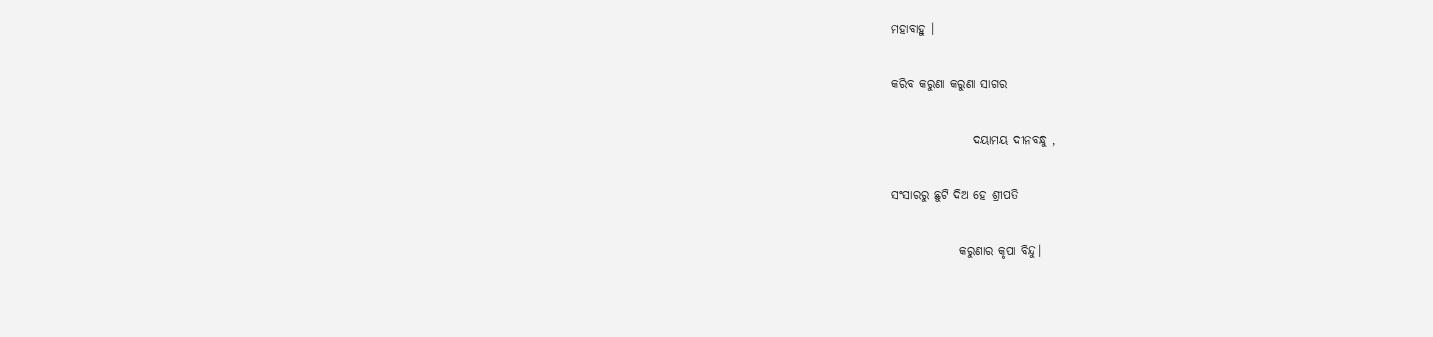ମହାବାହୁ ।

କରିବ କରୁଣା କରୁଣା ସାଗର

                 ଦୟାମୟ ଦୀନବନ୍ଧୁ ,

ସଂସାରରୁ ଛୁଟି ଦିଅ ହେ ଶ୍ରୀପତି

              କରୁଣାର କୃପା ବିନ୍ଦୁ।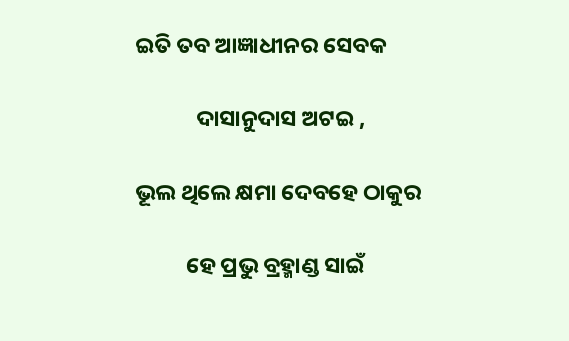ଇତି ତବ ଆଜ୍ଞାଧୀନର ସେବକ

            ଦାସାନୁଦାସ ଅଟଇ ,

ଭୂଲ ଥିଲେ କ୍ଷମା ଦେବହେ ଠାକୁର

          ହେ ପ୍ରଭୁ ବ୍ରହ୍ମାଣ୍ଡ ସାଇଁ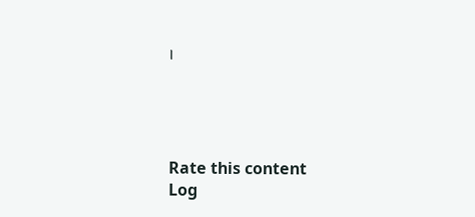।




Rate this content
Log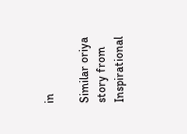in

Similar oriya story from Inspirational